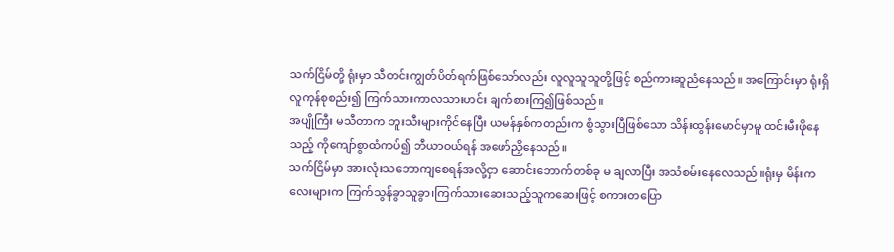သက်ငြိမ်တို့ ရုံးမှာ သီတင်းကျွတ်ပိတ်ရက်ဖြစ်သော်လည်း လူလူသူသူတို့ဖြင့် စည်ကားဆူညံနေသည်။ အကြောင်းမှာ ရုံးရှိလူကုန်စုစည်း၍ ကြက်သားကာလသားဟင်း ချက်စားကြ၍ဖြစ်သည်။
အပျိုကြီး မသီတာက ဘူးသီးများကိုင်နေပြီး ယမန်နှစ်ကတည်းက စွံသွားပြီဖြစ်သော သိန်းထွန်းမောင်မှာမူ ထင်းမီးဖိုနေသည့် ကိုကျော်စွာထံကပ်၍ ဘီယာဝယ်ရန် အဖော်ညှိနေသည်။
သက်ငြိမ်မှာ အားလုံးသဘောကျစေရန်အလို့ငှာ ဆောင်းဘောက်တစ်ခု မ ချလာပြီး အသံစမ်းနေလေသည်။ရုံးမှ မိန်းကလေးများက ကြက်သွန်ခွာသူခွာ၊ကြက်သားဆေးသည့်သူကဆေးဖြင့် စကားတပြော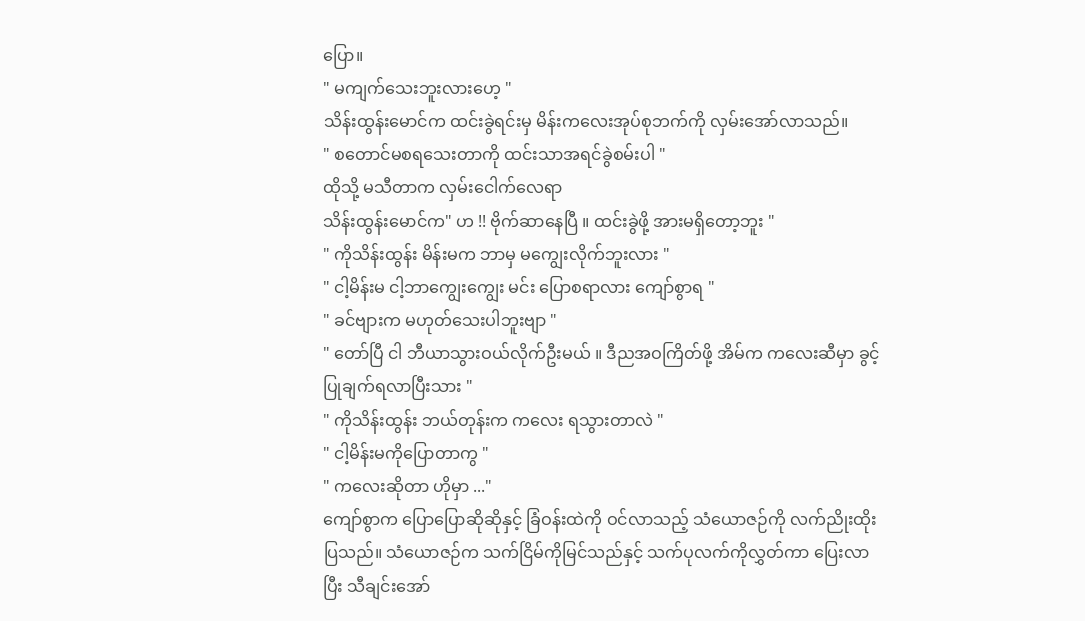ပြော။
" မကျက်သေးဘူးလားဟေ့ "
သိန်းထွန်းမောင်က ထင်းခွဲရင်းမှ မိန်းကလေးအုပ်စုဘက်ကို လှမ်းအော်လာသည်။
" စတောင်မစရသေးတာကို ထင်းသာအရင်ခွဲစမ်းပါ "
ထိုသို့ မသီတာက လှမ်းငေါက်လေရာ
သိန်းထွန်းမောင်က" ဟ !! ဗိုက်ဆာနေပြီ ။ ထင်းခွဲဖို့ အားမရှိတော့ဘူး "
" ကိုသိန်းထွန်း မိန်းမက ဘာမှ မကျွေးလိုက်ဘူးလား "
" ငါ့မိန်းမ ငါ့ဘာကျွေးကျွေး မင်း ပြောစရာလား ကျော်စွာရ "
" ခင်ဗျားက မဟုတ်သေးပါဘူးဗျာ "
" တော်ပြီ ငါ ဘီယာသွားဝယ်လိုက်ဦးမယ် ။ ဒီညအဝကြိတ်ဖို့ အိမ်က ကလေးဆီမှာ ခွင့်ပြုချက်ရလာပြီးသား "
" ကိုသိန်းထွန်း ဘယ်တုန်းက ကလေး ရသွားတာလဲ "
" ငါ့မိန်းမကိုပြောတာကွ "
" ကလေးဆိုတာ ဟိုမှာ ..."
ကျော်စွာက ပြောပြောဆိုဆိုနှင့် ခြံဝန်းထဲကို ဝင်လာသည့် သံယောဇဉ်ကို လက်ညိုးထိုးပြသည်။ သံယောဇဉ်က သက်ငြိမ်ကိုမြင်သည်နှင့် သက်ပုလက်ကိုလွှတ်ကာ ပြေးလာပြီး သီချင်းအော်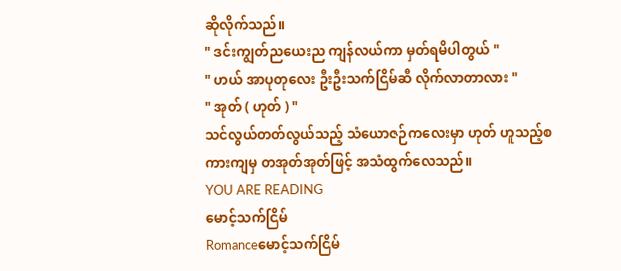ဆိုလိုက်သည်။
" ဒင်းကျွတ်ညယေးည ကျန်လယ်ကာ မှတ်ရမိပါတွယ် "
" ဟယ် အာပုတုလေး ဦးဦးသက်ငြိမ်ဆီ လိုက်လာတာလား "
" အုတ် ( ဟုတ် ) "
သင်လွယ်တတ်လွယ်သည့် သံယောဇဉ်ကလေးမှာ ဟုတ် ဟူသည့်စကားကျမှ တအုတ်အုတ်ဖြင့် အသံထွက်လေသည်။
YOU ARE READING
မောင့်သက်ငြိမ်
Romanceမောင့်သက်ငြိမ်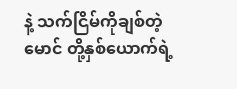နဲ့ သက်ငြိမ်ကိုချစ်တဲ့မောင် တို့နှစ်ယောက်ရဲ့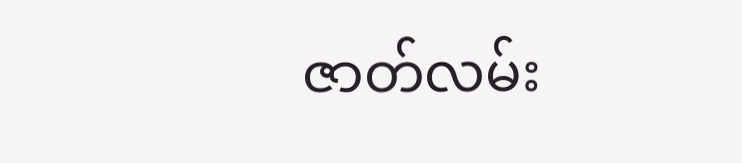ဇာတ်လမ်း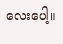လေးပေါ့။